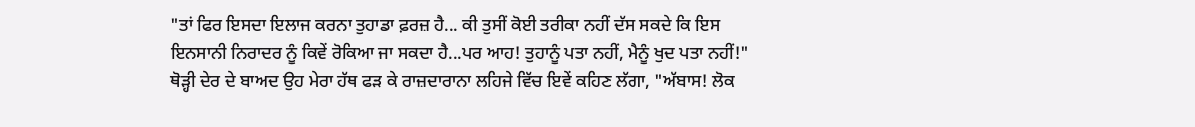"ਤਾਂ ਫਿਰ ਇਸਦਾ ਇਲਾਜ ਕਰਨਾ ਤੁਹਾਡਾ ਫ਼ਰਜ਼ ਹੈ... ਕੀ ਤੁਸੀਂ ਕੋਈ ਤਰੀਕਾ ਨਹੀਂ ਦੱਸ ਸਕਦੇ ਕਿ ਇਸ ਇਨਸਾਨੀ ਨਿਰਾਦਰ ਨੂੰ ਕਿਵੇਂ ਰੋਕਿਆ ਜਾ ਸਕਦਾ ਹੈ...ਪਰ ਆਹ! ਤੁਹਾਨੂੰ ਪਤਾ ਨਹੀਂ, ਮੈਨੂੰ ਖੁਦ ਪਤਾ ਨਹੀਂ!"
ਥੋੜ੍ਹੀ ਦੇਰ ਦੇ ਬਾਅਦ ਉਹ ਮੇਰਾ ਹੱਥ ਫੜ ਕੇ ਰਾਜ਼ਦਾਰਾਨਾ ਲਹਿਜੇ ਵਿੱਚ ਇਵੇਂ ਕਹਿਣ ਲੱਗਾ, "ਅੱਬਾਸ! ਲੋਕ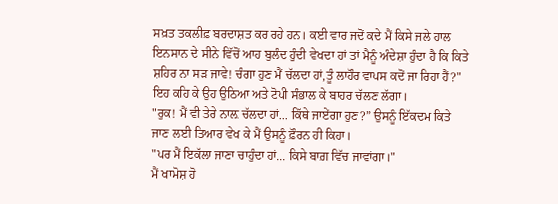ਸਖ਼ਤ ਤਕਲੀਫ਼ ਬਰਦਾਸ਼ਤ ਕਰ ਰਹੇ ਹਨ। ਕਈ ਵਾਰ ਜਦੋਂ ਕਦੇ ਮੈਂ ਕਿਸੇ ਜਲੇ ਹਾਲ ਇਨਸਾਨ ਦੇ ਸੀਨੇ ਵਿੱਚੋਂ ਆਹ ਬੁਲੰਦ ਹੁੰਦੀ ਵੇਖਦਾ ਹਾਂ ਤਾਂ ਮੈਨੂੰ ਅੰਦੇਸ਼ਾ ਹੁੰਦਾ ਹੈ ਕਿ ਕਿਤੇ ਸ਼ਹਿਰ ਨਾ ਸੜ ਜਾਵੇ! ਚੰਗਾ ਹੁਣ ਮੈਂ ਚੱਲਦਾ ਹਾਂ,ਤੂੰ ਲਾਹੌਰ ਵਾਪਸ ਕਦੋਂ ਜਾ ਰਿਹਾ ਹੈਂ?"
ਇਹ ਕਹਿ ਕੇ ਉਹ ਉਠਿਆ ਅਤੇ ਟੋਪੀ ਸੰਭਾਲ ਕੇ ਬਾਹਰ ਚੱਲਣ ਲੱਗਾ।
"ਰੁਕ! ਮੈਂ ਵੀ ਤੇਰੇ ਨਾਲ਼ ਚੱਲਦਾ ਹਾਂ... ਕਿੱਥੇ ਜਾਏਂਗਾ ਹੁਣ?” ਉਸਨੂੰ ਇੱਕਦਮ ਕਿਤੇ ਜਾਣ ਲਈ ਤਿਆਰ ਵੇਖ ਕੇ ਮੈਂ ਉਸਨੂੰ ਫ਼ੌਰਨ ਹੀ ਕਿਹਾ।
"ਪਰ ਮੈਂ ਇਕੱਲਾ ਜਾਣਾ ਚਾਹੁੰਦਾ ਹਾਂ... ਕਿਸੇ ਬਾਗ਼ ਵਿੱਚ ਜਾਵਾਂਗਾ।"
ਮੈਂ ਖਾਮੋਸ਼ ਹੋ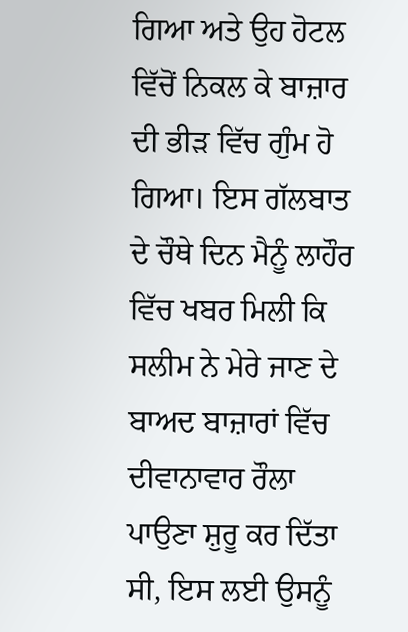ਗਿਆ ਅਤੇ ਉਹ ਹੋਟਲ ਵਿੱਚੋਂ ਨਿਕਲ ਕੇ ਬਾਜ਼ਾਰ ਦੀ ਭੀੜ ਵਿੱਚ ਗੁੰਮ ਹੋ ਗਿਆ। ਇਸ ਗੱਲਬਾਤ ਦੇ ਚੌਥੇ ਦਿਨ ਮੈਨੂੰ ਲਾਹੌਰ ਵਿੱਚ ਖਬਰ ਮਿਲੀ ਕਿ ਸਲੀਮ ਨੇ ਮੇਰੇ ਜਾਣ ਦੇ ਬਾਅਦ ਬਾਜ਼ਾਰਾਂ ਵਿੱਚ ਦੀਵਾਨਾਵਾਰ ਰੌਲਾ ਪਾਉਣਾ ਸ਼ੁਰੂ ਕਰ ਦਿੱਤਾ ਸੀ, ਇਸ ਲਈ ਉਸਨੂੰ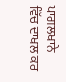ਪਾਗਲਖਾਨੇ ਵਿੱਚ ਦਾਖਲ ਕਰ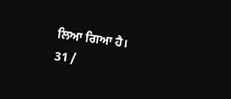ਲਿਆ ਗਿਆ ਹੈ।
31 /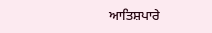ਆਤਿਸ਼ਪਾਰੇ